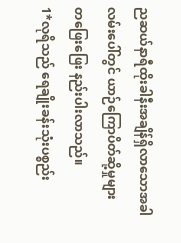ညဆယ်နာရီထိုးခါနီးအချိန်ရှိလာသောအခါ လမ်းပေါ်တွင် ယာဉ်ကြောပိတ်ဆို့မှုများ တဖြေးဖြေး နည်းပါးလာသည်။
1*လုရိသည် ရေချိုးခန်းသုံးပစ္စည်း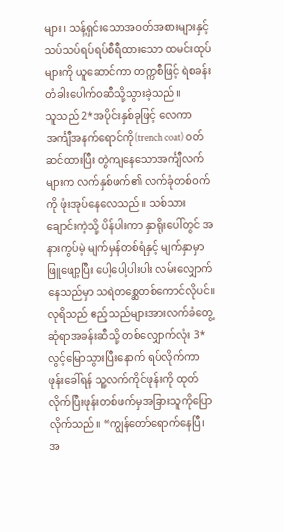များ၊ သန့်ရှင်းသောအဝတ်အစားများနှင့် သပ်သပ်ရပ်ရပ်စီရီထားသော ထမင်းထုပ်များကို ယူဆောင်ကာ တက္ကစီဖြင့် ရဲစခန်းတံခါးပေါက်ဝဆီသို့သွားခဲ့သည်။
သူသည် 2*အပိုင်းနှစ်ခုဖြင့် လေကာအင်္ကျီအနက်ရောင်ကို(trench coat) ၀တ်ဆင်ထားပြီး တွဲကျနေသောအင်္ကျီလက်များက လက်နှစ်ဖက်၏ လက်ခုံတစ်ဝက်ကို ဖုံးအုပ်နေလေသည်။ သစ်သားချောင်းကဲ့သို့ ပိန်ပါးကာ နှာရိုးပေါ်တွင် အနားကွပ်မဲ့ မျက်မှန်တစ်ရံနှင့် မျက်နှာမှာဖြူဖျော့ပြီး ပေါ့ပေါ့ပါးပါး လမ်းလျှောက်နေသည်မှာ သရဲတစ္ဆေတစ်ကောင်လိုပင်။
လုရိသည် ဧည့်သည်များအားလက်ခံတွေ့ဆုံရာအခန်းဆီသို့ တစ်လျှောက်လုံး 3*လွင့်မြောသွားပြီးနောက် ရပ်လိုက်ကာ ဖုန်းခေါ်ရန် သူ့လက်ကိုင်ဖုန်းကို ထုတ်လိုက်ပြီးဖုန်းတစ်ဖက်မှအခြားသူကိုပြောလိုက်သည်။ “ကျွန်တော်ရောက်နေပြီ၊ အ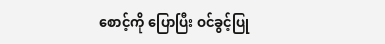စောင့်ကို ပြောပြီး ဝင်ခွင့်ပြု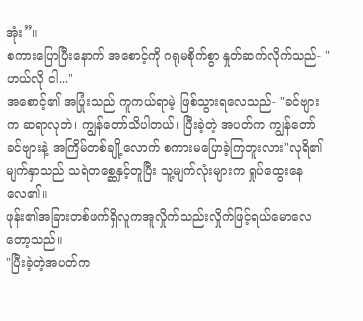အုံး”။
စကားပြောပြီးနောက် အစောင့်ကို ဂရုမစိုက်စွာ နှုတ်ဆက်လိုက်သည်- "ဟယ်လို ငါ..."
အစောင့်၏ အပြုံးသည် ကူကယ်ရာမဲ့ ဖြစ်သွားရလေသည်- "ခင်ဗျားက ဆရာလုဘဲ၊ ကျွန်တော်သိပါတယ်၊ ပြီးခဲ့တဲ့ အပတ်က ကျွန်တော် ခင်ဗျားနဲ့ အကြိမ်တစ်ချို့လောက် စကားမပြောခဲ့ကြဘူးလား"လုရိ၏ မျက်နှာသည် သရဲတစ္ဆေနှင့်တူပြီး သူ့မျက်လုံးများက ရှုပ်ထွေးနေလေ၏။
ဖုန်း၏အခြားတစ်ဖက်ရှိလူကအူလှိုက်သည်းလှိုက်ဖြင့်ရယ်မောလေတော့သည်။
"ပြီးခဲ့တဲ့အပတ်က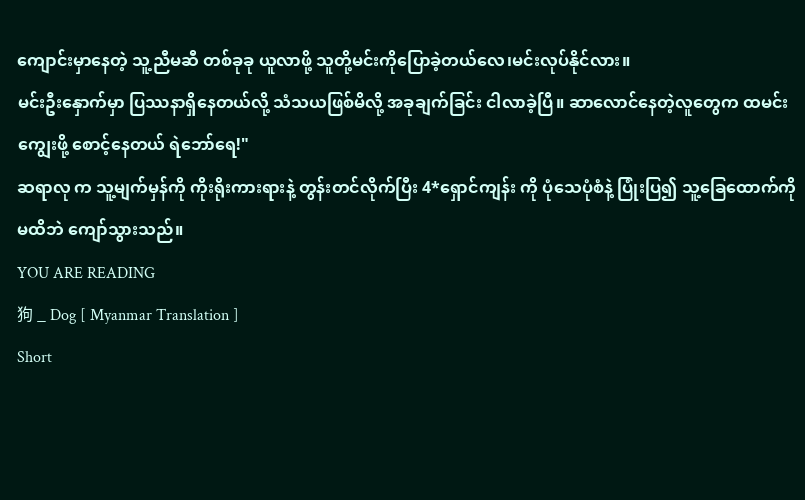ကျောင်းမှာနေတဲ့ သူ့ညီမဆီ တစ်ခုခု ယူလာဖို့ သူတို့မင်းကိုပြောခဲ့တယ်လေ၊မင်းလုပ်နိုင်လား။
မင်းဦးနှောက်မှာ ပြဿနာရှိနေတယ်လို့ သံသယဖြစ်မိလို့ အခုချက်ခြင်း ငါလာခဲ့ပြီ။ ဆာလောင်နေတဲ့လူတွေက ထမင်းကျွေးဖို့ စောင့်နေတယ် ရဲဘော်ရေ!"
ဆရာလု က သူ့မျက်မှန်ကို ကိုးရိုးကားရားနဲ့ တွန်းတင်လိုက်ပြီး 4*ရှောင်ကျန်း ကို ပုံသေပုံစံနဲ့ ပြုံးပြ၍ သူ့ခြေထောက်ကို မထိဘဲ ကျော်သွားသည်။
YOU ARE READING
狗 _ Dog [ Myanmar Translation ]
Short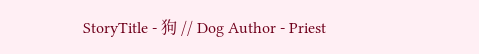StoryTitle - 狗 // Dog Author - Priest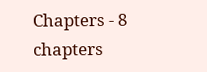Chapters - 8 chapters